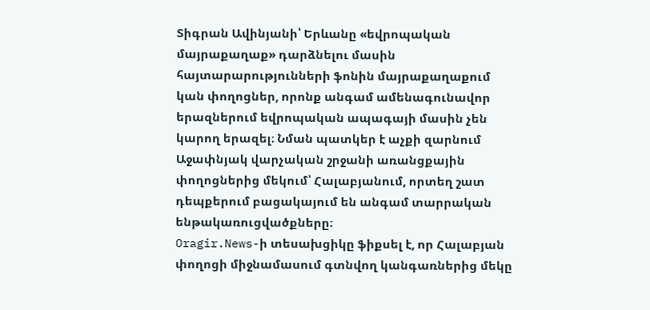Տիգրան Ավինյանի՝ Երևանը «եվրոպական մայրաքաղաք» դարձնելու մասին հայտարարությունների ֆոնին մայրաքաղաքում կան փողոցներ, որոնք անգամ ամենագունավոր երազներում եվրոպական ապագայի մասին չեն կարող երազել։ Նման պատկեր է աչքի զարնում Աջափնյակ վարչական շրջանի առանցքային փողոցներից մեկում՝ Հալաբյանում, որտեղ շատ դեպքերում բացակայում են անգամ տարրական ենթակառուցվածքները։
Oragir.News-ի տեսախցիկը ֆիքսել է, որ Հալաբյան փողոցի միջնամասում գտնվող կանգառներից մեկը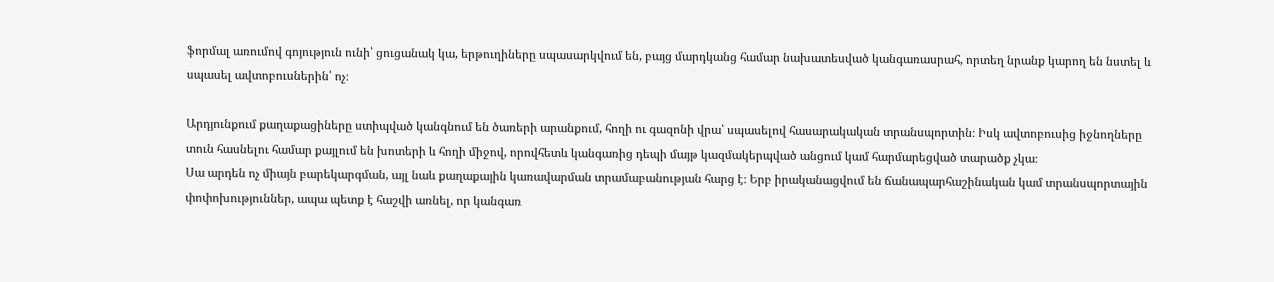ֆորմալ առումով գոյություն ունի՝ ցուցանակ կա, երթուղիները սպասարկվում են, բայց մարդկանց համար նախատեսված կանգառասրահ, որտեղ նրանք կարող են նստել և սպասել ավտոբուսներին՝ ոչ։

Արդյունքում քաղաքացիները ստիպված կանգնում են ծառերի արանքում, հողի ու գազոնի վրա՝ սպասելով հասարակական տրանսպորտին։ Իսկ ավտոբուսից իջնողները տուն հասնելու համար քայլում են խոտերի և հողի միջով, որովհետև կանգառից դեպի մայթ կազմակերպված անցում կամ հարմարեցված տարածք չկա։
Սա արդեն ոչ միայն բարեկարգման, այլ նաև քաղաքային կառավարման տրամաբանության հարց է։ Երբ իրականացվում են ճանապարհաշինական կամ տրանսպորտային փոփոխություններ, ապա պետք է հաշվի առնել, որ կանգառ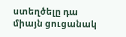ստեղծելը դա միայն ցուցանակ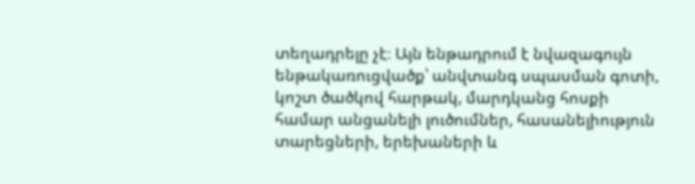տեղադրելը չէ։ Այն ենթադրում է նվազագույն ենթակառուցվածք՝ անվտանգ սպասման գոտի, կոշտ ծածկով հարթակ, մարդկանց հոսքի համար անցանելի լուծումներ, հասանելիություն տարեցների, երեխաների և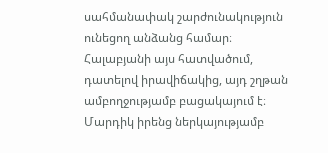սահմանափակ շարժունակություն ունեցող անձանց համար։
Հալաբյանի այս հատվածում, դատելով իրավիճակից, այդ շղթան ամբողջությամբ բացակայում է։ Մարդիկ իրենց ներկայությամբ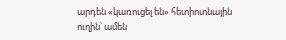արդեն «կառուցել են» հետիոտնային ուղին՝ ամեն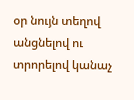օր նույն տեղով անցնելով ու տրորելով կանաչ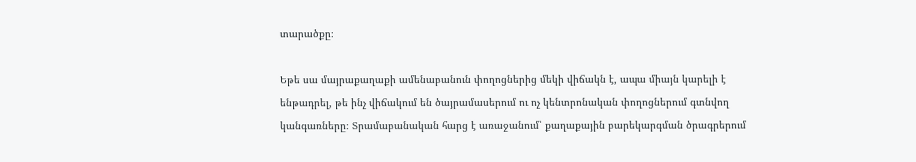տարածքը։

Եթե սա մայրաքաղաքի ամենաբանուն փողոցներից մեկի վիճակն է, ապա միայն կարելի է ենթադրել, թե ինչ վիճակում են ծայրամասերում ու ոչ կենտրոնական փողոցներում գտնվող կանգառները։ Տրամաբանական հարց է առաջանում՝ քաղաքային բարեկարգման ծրագրերում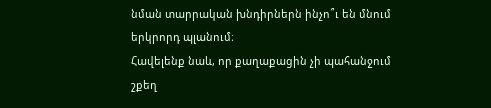նման տարրական խնդիրներն ինչո՞ւ են մնում երկրորդ պլանում։
Հավելենք նաև, որ քաղաքացին չի պահանջում շքեղ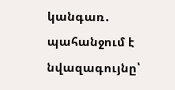կանգառ․ պահանջում է նվազագույնը՝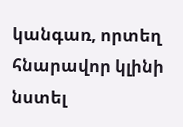կանգառ, որտեղ հնարավոր կլինի նստել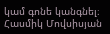կամ գոնե կանգնել։
Հասմիկ Մովսիսյան